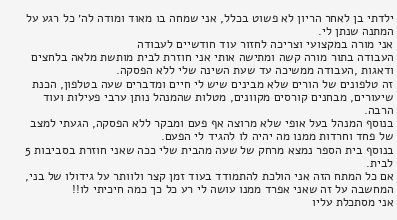ילדתי בן לאחר הריון לא פשוט בכלל, אני שמחה בו מאוד ומודה לה׳ כל רגע על המתנה שנתן לי.
אני מורה במקצועי וצריכה לחזור עוד חודשיים לעבודה
העבודה בתור מורה קשה ומתישה אותי אני חוזרת לבית מותשת מלאה בלחצים ודאגות ,העבודה ממשיכה עד שעת השינה שלי ללא הפסקה.
זה טלפונים של הורים שלא מבינים שיש לי חיים ומדברים שעה בטלפון, הכנת שיעורים, מבחנים קורסים מקוונים, מטלות שהמנהל נותן ערבי פעילות ועוד הרבה.
בנוסף המנהל בעל אופי שלא מרוצה אף פעם ומבקר ללא הפסקה, הגעתי למצב של פחד וחרדות ממנו מה יהיה לו להגיד לי הפעם.
בנוסף בית הספר נמצא מרחק של שעה מהבית שלי ככה שאני חוזרת בסביבות 5 לבית.
אם כל המתח הזה אני הולכת להתמודד בעוד זמן קצר ולוותר על גידולו של בני, המחשבה על זה שאני אפרד ממנו עושה לי רע כל כך כמה חיכיתי לו!!
אני מסתכלת עליו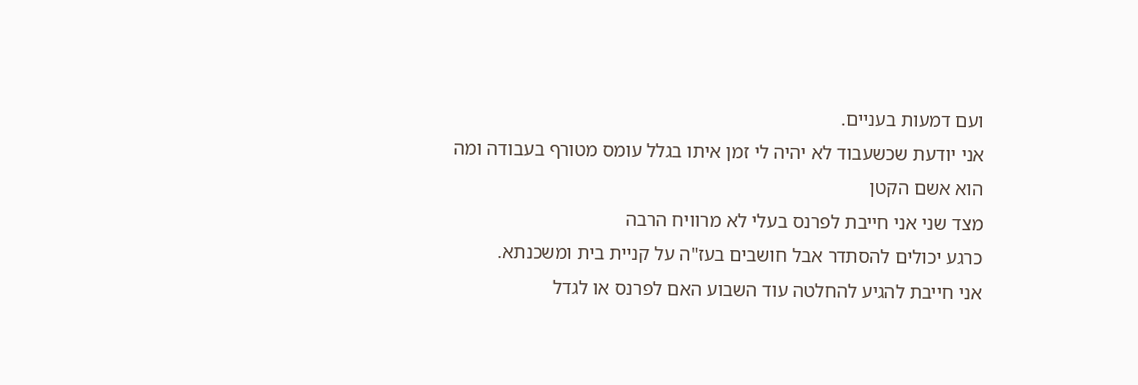ועם דמעות בעניים.
אני יודעת שכשעבוד לא יהיה לי זמן איתו בגלל עומס מטורף בעבודה ומה הוא אשם הקטן
מצד שני אני חייבת לפרנס בעלי לא מרוויח הרבה
כרגע יכולים להסתדר אבל חושבים בעז"ה על קניית בית ומשכנתא.
אני חייבת להגיע להחלטה עוד השבוע האם לפרנס או לגדל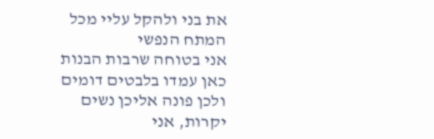את בני ולהקל עליי מכל המתח הנפשי
אני בטוחה שרבות הבנות כאן עמדו בלבטים דומים ולכן פונה אליכן נשים יקרות, אני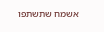אשמח שתשתפו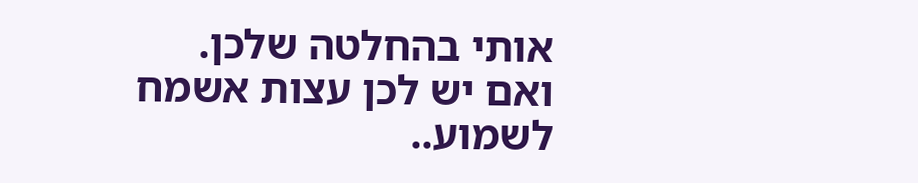אותי בהחלטה שלכן.
ואם יש לכן עצות אשמח לשמוע..